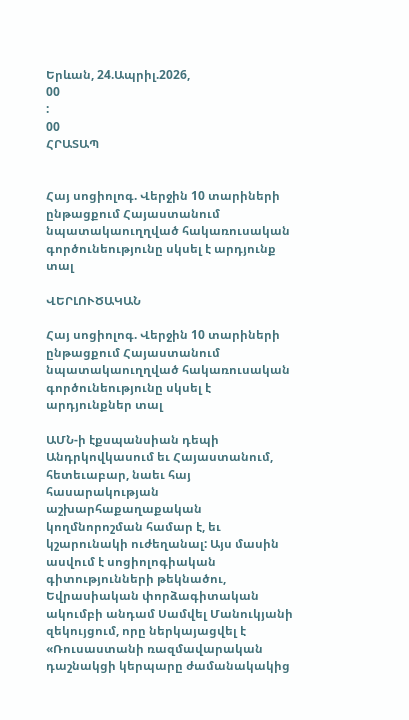Երևան, 24.Ապրիլ.2026,
00
:
00
ՀՐԱՏԱՊ


Հայ սոցիոլոգ. Վերջին 10 տարիների ընթացքում Հայաստանում նպատակաուղղված հակառուսական գործունեությունը սկսել է արդյունք տալ

ՎԵՐԼՈՒԾԱԿԱՆ

Հայ սոցիոլոգ. Վերջին 10 տարիների ընթացքում Հայաստանում նպատակաուղղված հակառուսական գործունեությունը սկսել է արդյունքներ տալ

ԱՄՆ-ի էքսպանսիան դեպի Անդրկովկասում եւ Հայաստանում, հետեւաբար, նաեւ հայ հասարակության աշխարհաքաղաքական կողմնորոշման համար է, եւ կշարունակի ուժեղանալ: Այս մասին ասվում է սոցիոլոգիական գիտությունների թեկնածու, Եվրասիական փորձագիտական ակումբի անդամ Սամվել Մանուկյանի զեկույցում, որը ներկայացվել է «Ռուսաստանի ռազմավարական դաշնակցի կերպարը ժամանակակից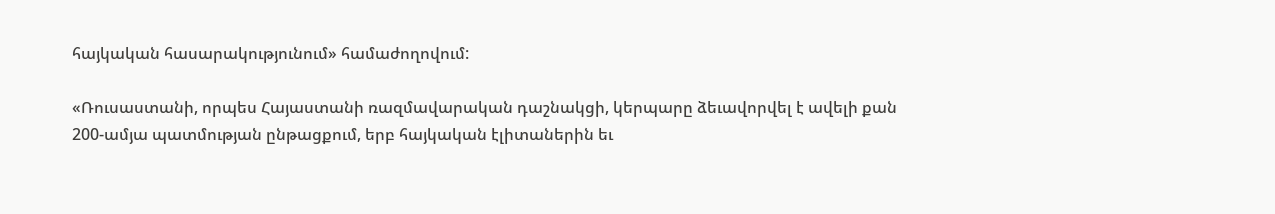հայկական հասարակությունում» համաժողովում:

«Ռուսաստանի, որպես Հայաստանի ռազմավարական դաշնակցի, կերպարը ձեւավորվել է ավելի քան 200-ամյա պատմության ընթացքում, երբ հայկական էլիտաներին եւ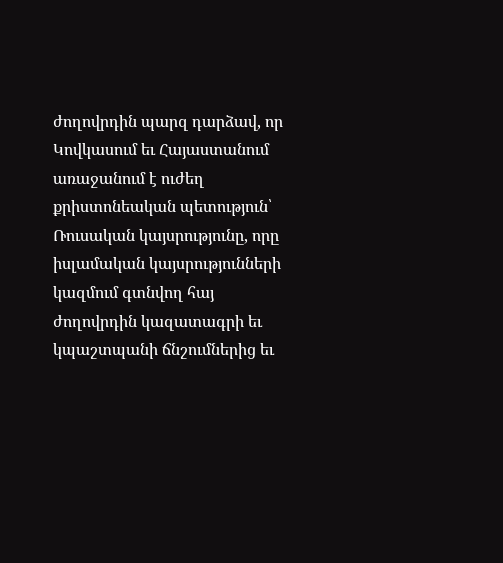ժողովրդին պարզ դարձավ, որ Կովկասում եւ Հայաստանում առաջանում է ուժեղ քրիստոնեական պետություն՝ Ռուսական կայսրությունը, որը իսլամական կայսրությունների կազմում գտնվող հայ ժողովրդին կազատագրի եւ կպաշտպանի ճնշումներից եւ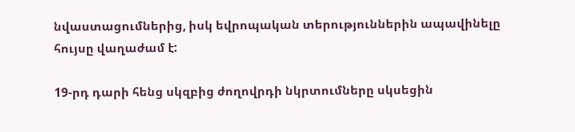նվաստացումներից, իսկ եվրոպական տերություններին ապավինելը հույսը վաղաժամ է:

19-րդ դարի հենց սկզբից ժողովրդի նկրտումները սկսեցին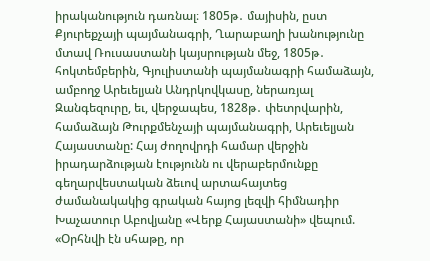իրականություն դառնալ։ 1805թ․ մայիսին, ըստ Քյուրեքչայի պայմանագրի, Ղարաբաղի խանությունը մտավ Ռուսաստանի կայսրության մեջ, 1805թ․ հոկտեմբերին, Գյուլիստանի պայմանագրի համաձայն, ամբողջ Արեւելյան Անդրկովկասը, ներառյալ Զանգեզուրը, եւ, վերջապես, 1828թ․ փետրվարին, համաձայն Թուրքմենչայի պայմանագրի, Արեւելյան Հայաստանը: Հայ ժողովրդի համար վերջին իրադարձության էությունն ու վերաբերմունքը գեղարվեստական ձեւով արտահայտեց ժամանակակից գրական հայոց լեզվի հիմնադիր Խաչատուր Աբովյանը «Վերք Հայաստանի» վեպում. «Օրհնվի էն սհաթը, որ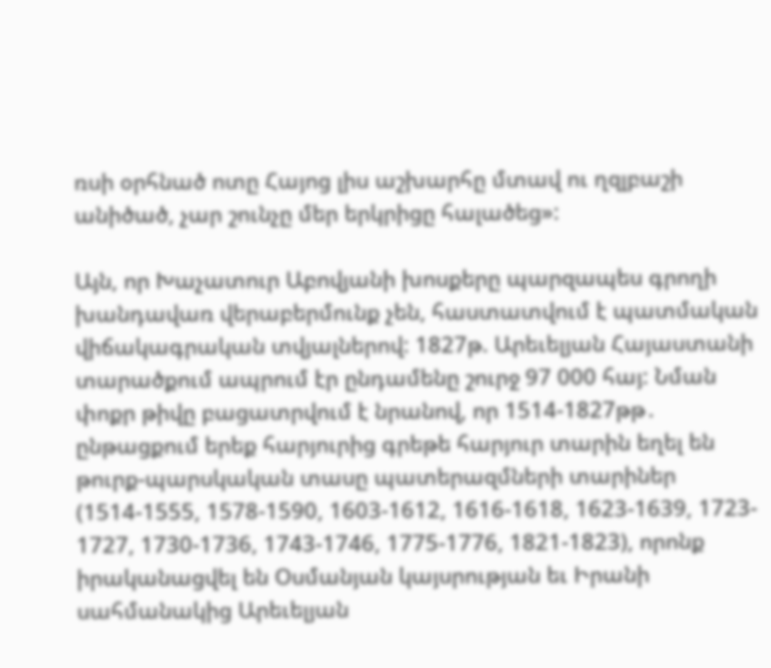ռսի օրհնած ոտը Հայոց լիս աշխարհը մտավ ու ղզլբաշի անիծած, չար շունչը մեր երկրիցը հալածեց»:

Այն, որ Խաչատուր Աբովյանի խոսքերը պարզապես գրողի խանդավառ վերաբերմունք չեն, հաստատվում է պատմական վիճակագրական տվյալներով: 1827թ. Արեւելյան Հայաստանի տարածքում ապրում էր ընդամենը շուրջ 97 000 հայ: Նման փոքր թիվը բացատրվում է նրանով, որ 1514-1827թթ․ ընթացքում երեք հարյուրից գրեթե հարյուր տարին եղել են թուրք-պարսկական տասը պատերազմների տարիներ (1514-1555, 1578-1590, 1603-1612, 1616-1618, 1623-1639, 1723- 1727, 1730-1736, 1743-1746, 1775-1776, 1821-1823), որոնք իրականացվել են Օսմանյան կայսրության եւ Իրանի սահմանակից Արեւելյան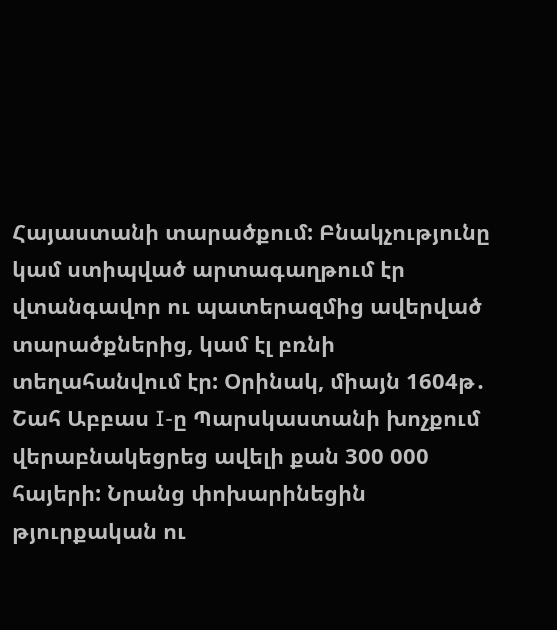Հայաստանի տարածքում: Բնակչությունը կամ ստիպված արտագաղթում էր վտանգավոր ու պատերազմից ավերված տարածքներից, կամ էլ բռնի տեղահանվում էր: Օրինակ, միայն 1604թ․ Շահ Աբբաս I-ը Պարսկաստանի խոչքում վերաբնակեցրեց ավելի քան 300 000 հայերի: Նրանց փոխարինեցին թյուրքական ու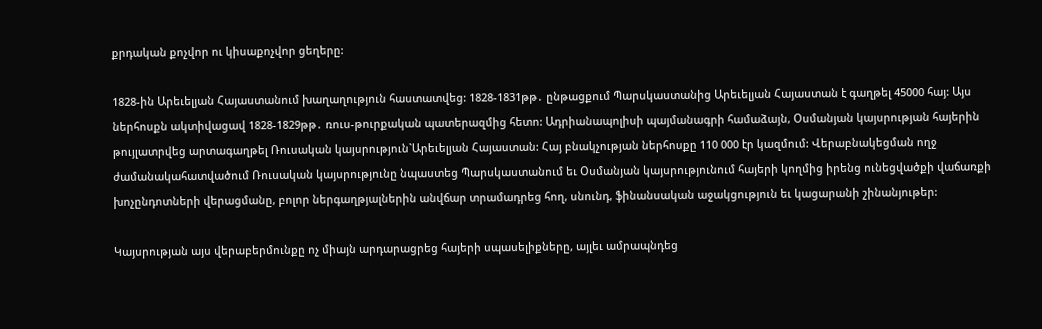քրդական քոչվոր ու կիսաքոչվոր ցեղերը:

1828-ին Արեւելյան Հայաստանում խաղաղություն հաստատվեց: 1828-1831թթ․ ընթացքում Պարսկաստանից Արեւելյան Հայաստան է գաղթել 45000 հայ: Այս ներհոսքն ակտիվացավ 1828-1829թթ․ ռուս-թուրքական պատերազմից հետո: Ադրիանապոլիսի պայմանագրի համաձայն, Օսմանյան կայսրության հայերին թույլատրվեց արտագաղթել Ռուսական կայսրություն`Արեւելյան Հայաստան: Հայ բնակչության ներհոսքը 110 000 էր կազմում: Վերաբնակեցման ողջ ժամանակահատվածում Ռուսական կայսրությունը նպաստեց Պարսկաստանում եւ Օսմանյան կայսրությունում հայերի կողմից իրենց ունեցվածքի վաճառքի խոչընդոտների վերացմանը, բոլոր ներգաղթյալներին անվճար տրամադրեց հող, սնունդ, ֆինանսական աջակցություն եւ կացարանի շինանյութեր:

Կայսրության այս վերաբերմունքը ոչ միայն արդարացրեց հայերի սպասելիքները, այլեւ ամրապնդեց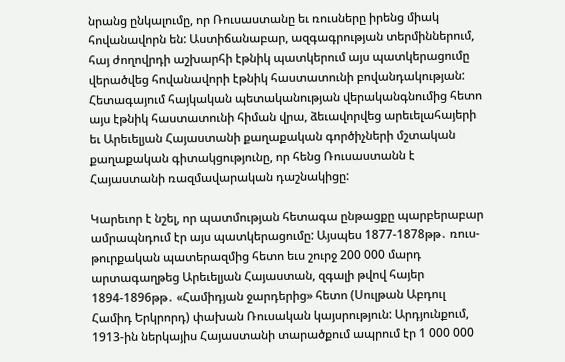նրանց ընկալումը, որ Ռուսաստանը եւ ռուսները իրենց միակ հովանավորն են: Աստիճանաբար, ազգագրության տերմիններում, հայ ժողովրդի աշխարհի էթնիկ պատկերում այս պատկերացումը վերածվեց հովանավորի էթնիկ հաստատունի բովանդակության: Հետագայում հայկական պետականության վերականգնումից հետո այս էթնիկ հաստատունի հիման վրա, ձեւավորվեց արեւելահայերի եւ Արեւելյան Հայաստանի քաղաքական գործիչների մշտական քաղաքական գիտակցությունը, որ հենց Ռուսաստանն է Հայաստանի ռազմավարական դաշնակիցը:

Կարեւոր է նշել, որ պատմության հետագա ընթացքը պարբերաբար ամրապնդում էր այս պատկերացումը: Այսպես 1877-1878թթ․ ռուս-թուրքական պատերազմից հետո եւս շուրջ 200 000 մարդ արտագաղթեց Արեւելյան Հայաստան, զգալի թվով հայեր 1894-1896թթ․ «Համիդյան ջարդերից» հետո (Սուլթան Աբդուլ Համիդ Երկրորդ) փախան Ռուսական կայսրություն: Արդյունքում, 1913-ին ներկայիս Հայաստանի տարածքում ապրում էր 1 000 000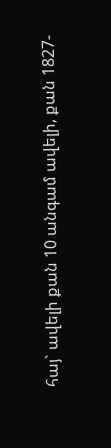հայ` ավելի քան 10 անգամ ավելի, քան 1827-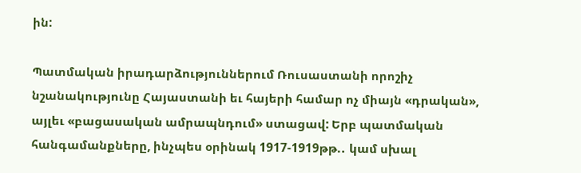ին:

Պատմական իրադարձություններում Ռուսաստանի որոշիչ նշանակությունը Հայաստանի եւ հայերի համար ոչ միայն «դրական», այլեւ «բացասական ամրապնդում» ստացավ: Երբ պատմական հանգամանքները, ինչպես օրինակ 1917-1919թթ.․ կամ սխալ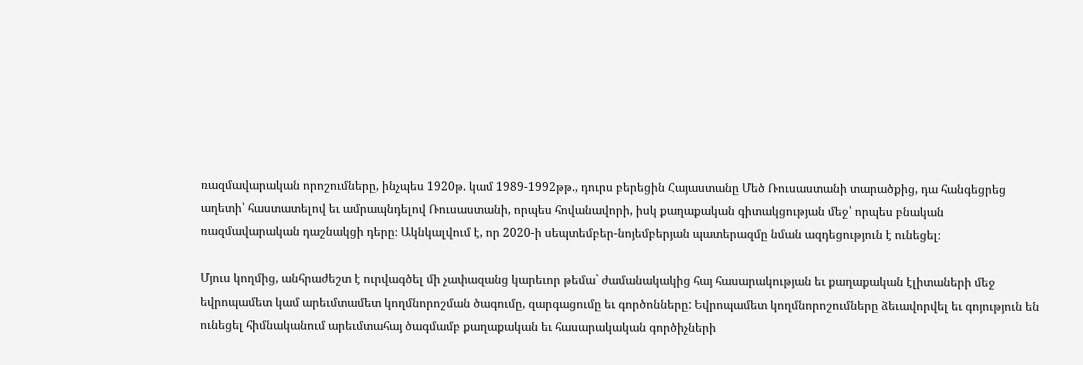ռազմավարական որոշումները, ինչպես 1920թ. կամ 1989-1992թթ., դուրս բերեցին Հայաստանը Մեծ Ռուսաստանի տարածքից, դա հանգեցրեց աղետի՝ հաստատելով եւ ամրապնդելով Ռուսաստանի, որպես հովանավորի, իսկ քաղաքական գիտակցության մեջ՝ որպես բնական ռազմավարական դաշնակցի դերը։ Ակնկալվում է, որ 2020-ի սեպտեմբեր-նոյեմբերյան պատերազմը նման ազդեցություն է ունեցել։

Մյուս կողմից, անհրաժեշտ է ուրվագծել մի չափազանց կարեւոր թեմա` ժամանակակից հայ հասարակության եւ քաղաքական էլիտաների մեջ եվրոպամետ կամ արեւմտամետ կողմնորոշման ծագումը, զարգացումը եւ գործոնները: Եվրոպամետ կողմնորոշումները ձեւավորվել եւ գոյություն են ունեցել հիմնականում արեւմտահայ ծագմամբ քաղաքական եւ հասարակական գործիչների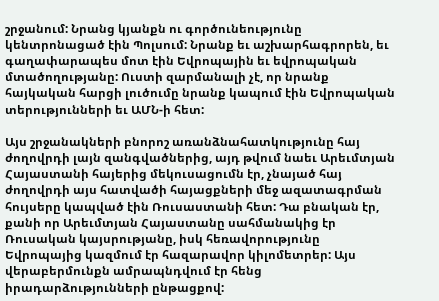շրջանում: Նրանց կյանքն ու գործունեությունը կենտրոնացած էին Պոլսում: Նրանք եւ աշխարհագրորեն, եւ գաղափարապես մոտ էին Եվրոպային եւ եվրոպական մտածողությանը: Ուստի զարմանալի չէ, որ նրանք հայկական հարցի լուծումը նրանք կապում էին Եվրոպական տերությունների եւ ԱՄՆ-ի հետ:

Այս շրջանակների բնորոշ առանձնահատկությունը հայ ժողովրդի լայն զանգվածներից, այդ թվում նաեւ Արեւմտյան Հայաստանի հայերից մեկուսացումն էր, չնայած հայ ժողովրդի այս հատվածի հայացքների մեջ ազատագրման հույսերը կապված էին Ռուսաստանի հետ: Դա բնական էր, քանի որ Արեւմտյան Հայաստանը սահմանակից էր Ռուսական կայսրությանը, իսկ հեռավորությունը Եվրոպայից կազմում էր հազարավոր կիլոմետրեր: Այս վերաբերմունքն ամրապնդվում էր հենց իրադարձությունների ընթացքով: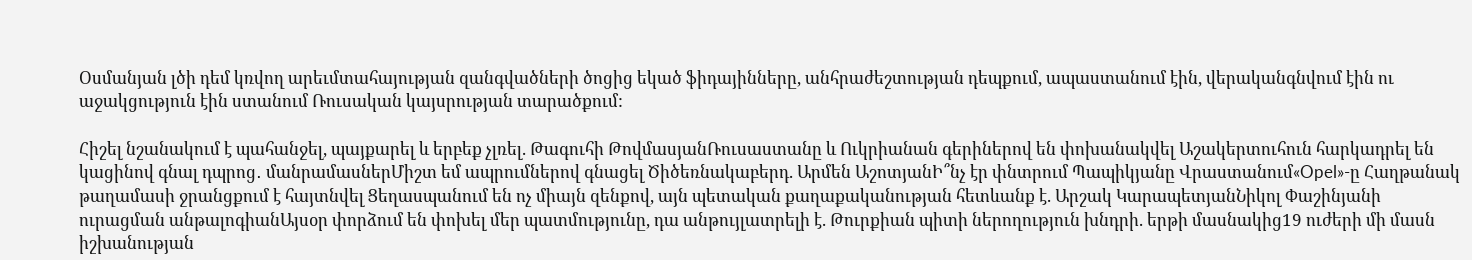Օսմանյան լծի դեմ կռվող արեւմտահայության զանգվածների ծոցից եկած ֆիդայինները, անհրաժեշտության դեպքում, ապաստանում էին, վերականգնվում էին ու աջակցություն էին ստանում Ռուսական կայսրության տարածքում:

Հիշել նշանակում է պահանջել, պայքարել և երբեք չլռել. Թագուհի ԹովմասյանՌուսաստանը և Ուկրիանան գերիներով են փոխանակվել Աշակերտուհուն հարկադրել են կացինով գնալ դպրոց․ մանրամասներՄիշտ եմ ապրումներով գնացել Ծիծեռնակաբերդ. Արմեն ԱշոտյանԻ՞նչ էր փնտրում Պապիկյանը Վրաստանում«Opel»-ը Հաղթանակ թաղամասի ջրանցքում է հայտնվել Ցեղասպանում են ոչ միայն զենքով, այն պետական քաղաքականության հետևանք է. Արշակ ԿարապետյանՆիկոլ Փաշինյանի ուրացման անթալոգիանԱյսօր փորձում են փոխել մեր պատմությունը, դա անթույլատրելի է. Թուրքիան պիտի ներողություն խնդրի. երթի մասնակից19 ուժերի մի մասն իշխանության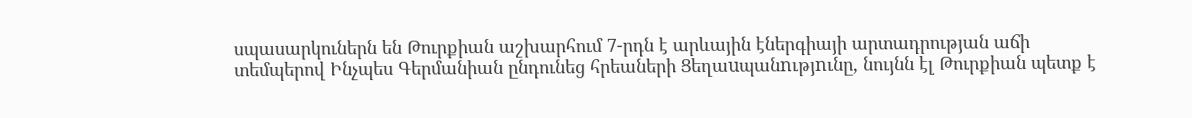սպասարկուներն են Թուրքիան աշխարհում 7-րդն է արևային էներգիայի արտադրության աճի տեմպերով Ինչպես Գերմանիան ընդունեց հրեաների Ցեղաuպանnւթյnւնը, նույնն էլ Թուրքիան պետք է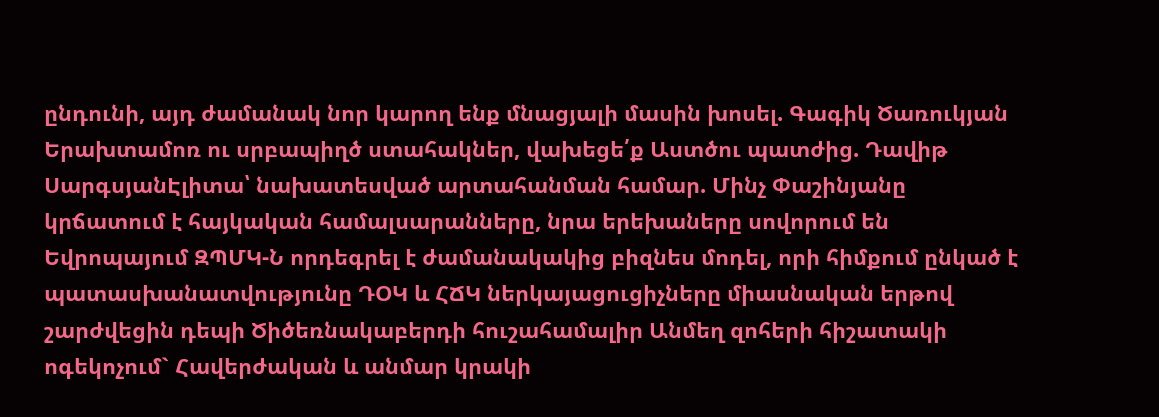ընդունի, այդ ժամանակ նոր կարող ենք մնացյալի մասին խոսել. Գագիկ Ծառուկյան Երախտամոռ ու սրբապիղծ ստահակներ, վախեցե՛ք Աստծու պատժից. Դավիթ ՍարգսյանԷլիտա՝ նախատեսված արտահանման համար. Մինչ Փաշինյանը կրճատում է հայկական համալսարանները, նրա երեխաները սովորում են Եվրոպայում ԶՊՄԿ-Ն որդեգրել է ժամանակակից բիզնես մոդել, որի հիմքում ընկած է պատասխանատվությունը ԴՕԿ և ՀՃԿ ներկայացուցիչները միասնական երթով շարժվեցին դեպի Ծիծեռնակաբերդի հուշահամալիր Անմեղ զոհերի հիշատակի ոգեկոչում` Հավերժական և անմար կրակի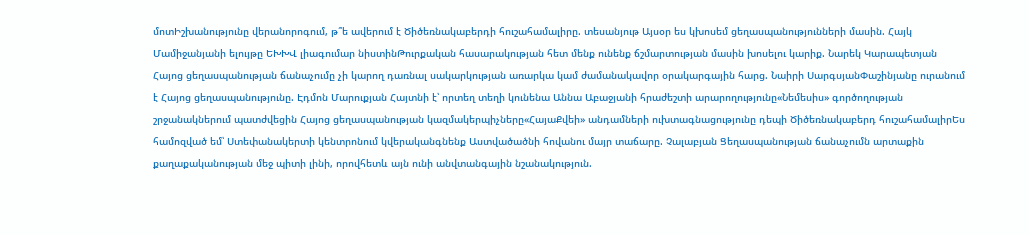մոտԻշխանությունը վերանորոգում, թ՞ե ավերում է Ծիծեռնակաբերդի հուշահամալիրը. տեսանյութ Այսօր ես կխոսեմ ցեղասպանությունների մասին. Հայկ Մամիջանյանի ելույթը ԵԽԽՎ լիագումար նիստինԹուրքական հասարակության հետ մենք ունենք ճշմարտության մասին խոսելու կարիք. Նարեկ Կարապետյան Հայոց ցեղասպանության ճանաչումը չի կարող դառնալ սակարկության առարկա կամ ժամանակավոր օրակարգային հարց. Նաիրի ՍարգսյանՓաշինյանը ուրանում է Հայոց ցեղասպանությունը. Էդմոն Մարուքյան Հայտնի է՝ որտեղ տեղի կունենա Աննա Աբաջյանի հրաժեշտի արարողությունը«Նեմեսիս» գործողության շրջանակներում պատժվեցին Հայոց ցեղասպանության կազմակերպիչները«ՀայաՔվեի» անդամների ուխտագնացությունը դեպի Ծիծեռնակաբերդ հուշահամալիրԵս համոզված եմ՝ Ստեփանակերտի կենտրոնում կվերականգնենք Աստվածածնի հովանու մայր տաճարը. Չալաբյան Ցեղասպանության ճանաչումն արտաքին քաղաքականության մեջ պիտի լինի, որովհետև այն ունի անվտանգային նշանակություն.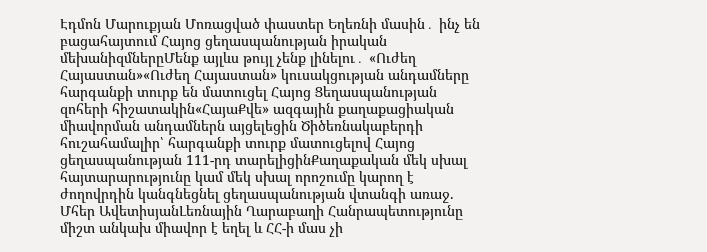Էդմոն Մարուքյան Մոռացված փաստեր Եղեռնի մասին․ ինչ են բացահայտում Հայոց ցեղասպանության իրական մեխանիզմներըՄենք այլևս թույլ չենք լինելու․ «Ուժեղ Հայաստան»«Ուժեղ Հայաստան» կուսակցության անդամները հարգանքի տուրք են մատուցել Հայոց Ցեղասպանության զոհերի հիշատակին«ՀայաՔվե» ազգային քաղաքացիական միավորման անդամներն այցելեցին Ծիծեռնակաբերդի հուշահամալիր՝ հարգանքի տուրք մատուցելով Հայոց ցեղասպանության 111-րդ տարելիցինՔաղաքական մեկ սխալ հայտարարությունը կամ մեկ սխալ որոշումը կարող է ժողովրդին կանգնեցնել ցեղասպանության վտանգի առաջ. Մհեր ԱվետիսյանԼեռնային Ղարաբաղի Հանրապետությունը միշտ անկախ միավոր է եղել և ՀՀ-ի մաս չի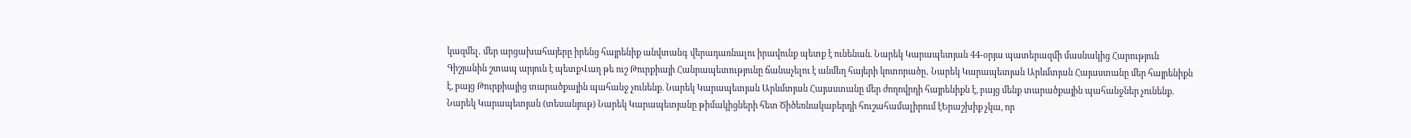կազմել․ մեր արցախահայերը իրենց հայրենիք անվտանգ վերադառնալու իրավունք պետք է ունենան. Նարեկ Կարապետյան 44-օրյա պատերազմի մասնակից Հարություն Գիշյանին շտապ արյուն է պետքՎաղ թե ուշ Թուրքիայի Հանրապետությունը ճանաչելու է անմեղ հայերի կոտորածը․ Նարեկ Կարապետյան Արևմտյան Հայաստանը մեր հայրենիքն է, բայց Թուրքիայից տարածքային պահանջ չունենք. Նարեկ Կարապետյան Արևմտյան Հայաստանը մեր ժողովրդի հայրենիքն է, բայց մենք տարածքային պահանջներ չունենք. Նարեկ Կարապետյան (տեսանյութ) Նարեկ Կարապետյանը թիմակիցների հետ Ծիծեռնակաբերդի հուշահամալիրում էԵրաշխիք չկա, որ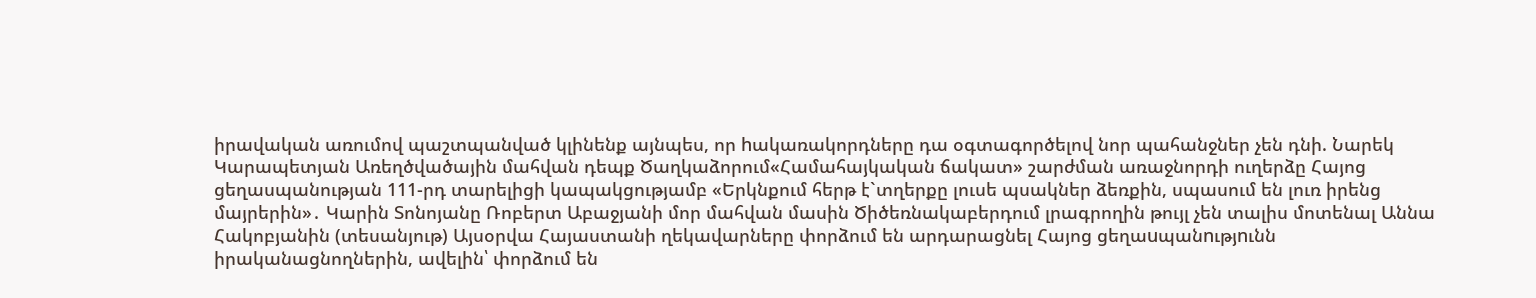իրավական առումով պաշտպանված կլինենք այնպես, որ hակառակորդները դա օգտագործելով նոր պահանջներ չեն դնի. Նարեկ Կարապետյան Առեղծվածային մահվան դեպք Ծաղկաձորում«Համահայկական ճակատ» շարժման առաջնորդի ուղերձը Հայոց ցեղասպանության 111-րդ տարելիցի կապակցությամբ «Երկնքում հերթ է`տղերքը լուսե պսակներ ձեռքին, սպասում են լուռ իրենց մայրերին»․ Կարին Տոնոյանը Ռոբերտ Աբաջյանի մոր մահվան մասին Ծիծեռնակաբերդում լրագրողին թույլ չեն տալիս մոտենալ Աննա Հակոբյանին (տեսանյութ) Այսօրվա Հայաստանի ղեկավարները փորձում են արդարացնել Հայոց ցեղաuպանnւթյnւնն իրականացնողներին, ավելին՝ փորձում են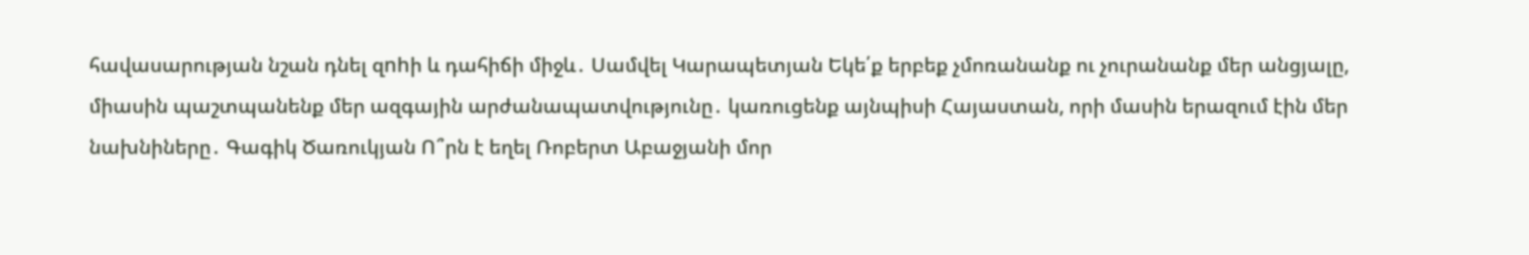հավասարության նշան դնել զnhի և դահիճի միջև․ Սամվել Կարապետյան Եկե՛ք երբեք չմոռանանք ու չուրանանք մեր անցյալը, միասին պաշտպանենք մեր ազգային արժանապատվությունը․ կառուցենք այնպիսի Հայաստան, որի մասին երազում էին մեր նախնիները․ Գագիկ Ծառուկյան Ո՞րն է եղել Ռոբերտ Աբաջյանի մոր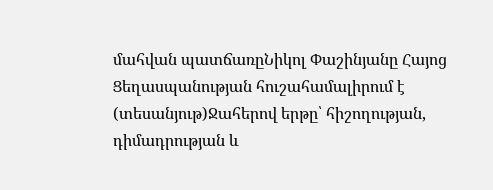մահվան պատճառըՆիկոլ Փաշինյանը Հայոց Ցեղասպանության հուշահամալիրում է (տեսանյութ)Ջահերով երթը՝ հիշողության, դիմադրության և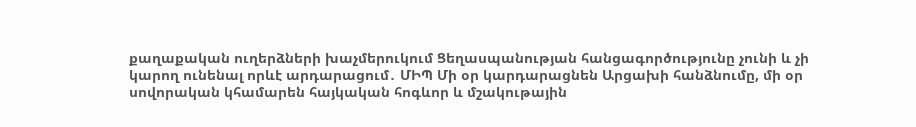քաղաքական ուղերձների խաչմերուկում Ցեղասպանության հանցագործությունը չունի և չի կարող ունենալ որևէ արդարացում․ ՄԻՊ Մի օր կարդարացնեն Արցախի հանձնումը, մի օր սովորական կհամարեն հայկական հոգևոր և մշակութային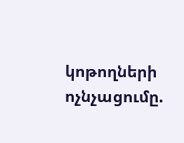կոթողների ոչնչացումը.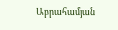Աբրահամյան